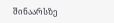შინაარსზე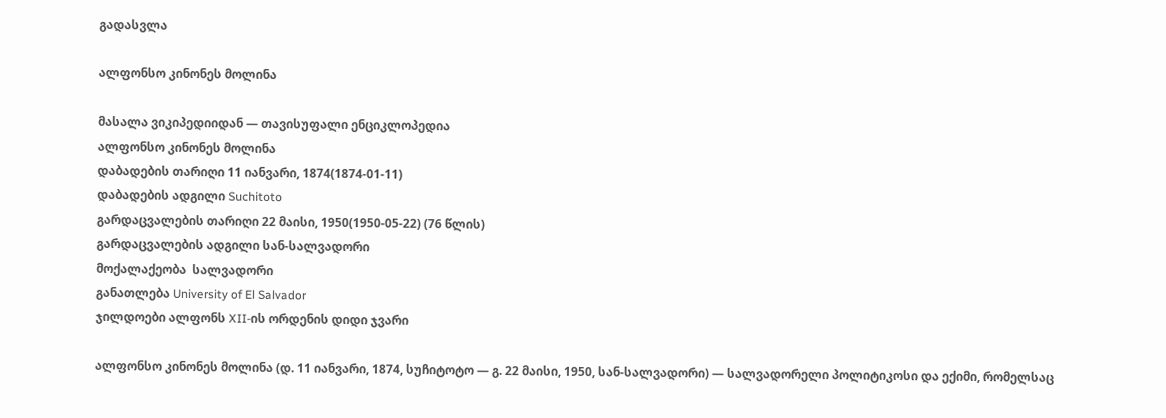გადასვლა

ალფონსო კინონეს მოლინა

მასალა ვიკიპედიიდან — თავისუფალი ენციკლოპედია
ალფონსო კინონეს მოლინა
დაბადების თარიღი 11 იანვარი, 1874(1874-01-11)
დაბადების ადგილი Suchitoto
გარდაცვალების თარიღი 22 მაისი, 1950(1950-05-22) (76 წლის)
გარდაცვალების ადგილი სან-სალვადორი
მოქალაქეობა  სალვადორი
განათლება University of El Salvador
ჯილდოები ალფონს XII-ის ორდენის დიდი ჯვარი

ალფონსო კინონეს მოლინა (დ. 11 იანვარი, 1874, სუჩიტოტო — გ. 22 მაისი, 1950, სან-სალვადორი) — სალვადორელი პოლიტიკოსი და ექიმი, რომელსაც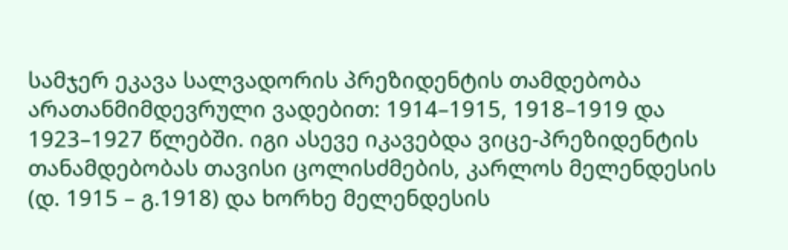სამჯერ ეკავა სალვადორის პრეზიდენტის თამდებობა არათანმიმდევრული ვადებით: 1914–1915, 1918–1919 და 1923–1927 წლებში. იგი ასევე იკავებდა ვიცე-პრეზიდენტის თანამდებობას თავისი ცოლისძმების, კარლოს მელენდესის (დ. 1915 – გ.1918) და ხორხე მელენდესის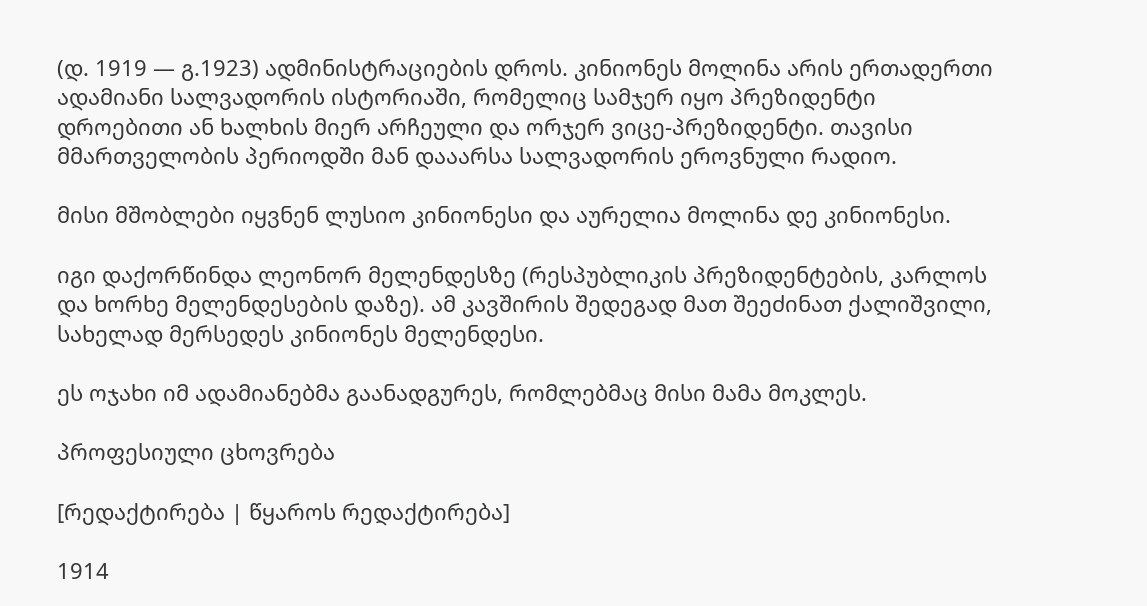(დ. 1919 — გ.1923) ადმინისტრაციების დროს. კინიონეს მოლინა არის ერთადერთი ადამიანი სალვადორის ისტორიაში, რომელიც სამჯერ იყო პრეზიდენტი დროებითი ან ხალხის მიერ არჩეული და ორჯერ ვიცე-პრეზიდენტი. თავისი მმართველობის პერიოდში მან დააარსა სალვადორის ეროვნული რადიო.

მისი მშობლები იყვნენ ლუსიო კინიონესი და აურელია მოლინა დე კინიონესი.

იგი დაქორწინდა ლეონორ მელენდესზე (რესპუბლიკის პრეზიდენტების, კარლოს და ხორხე მელენდესების დაზე). ამ კავშირის შედეგად მათ შეეძინათ ქალიშვილი, სახელად მერსედეს კინიონეს მელენდესი.

ეს ოჯახი იმ ადამიანებმა გაანადგურეს, რომლებმაც მისი მამა მოკლეს.

პროფესიული ცხოვრება

[რედაქტირება | წყაროს რედაქტირება]

1914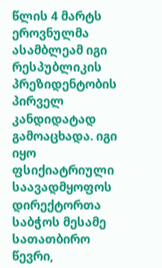წლის 4 მარტს ეროვნულმა ასამბლეამ იგი რესპუბლიკის პრეზიდენტობის პირველ კანდიდატად გამოაცხადა. იგი იყო ფსიქიატრიული საავადმყოფოს დირექტორთა საბჭოს მესამე სათათბირო წევრი,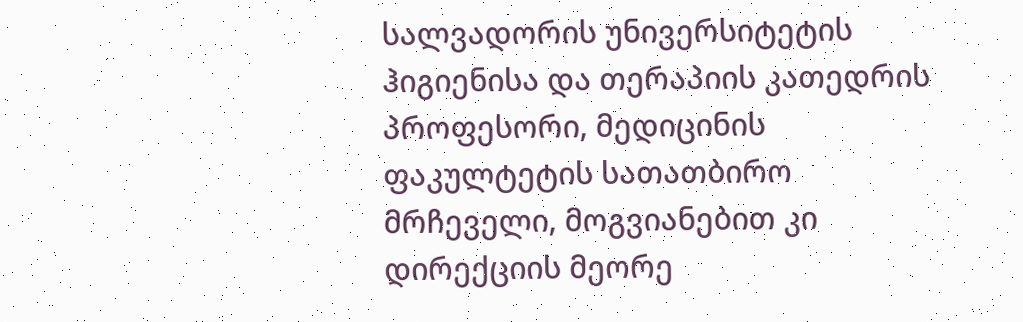სალვადორის უნივერსიტეტის ჰიგიენისა და თერაპიის კათედრის პროფესორი, მედიცინის ფაკულტეტის სათათბირო მრჩეველი, მოგვიანებით კი დირექციის მეორე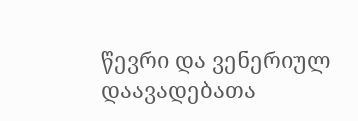წევრი და ვენერიულ დაავადებათა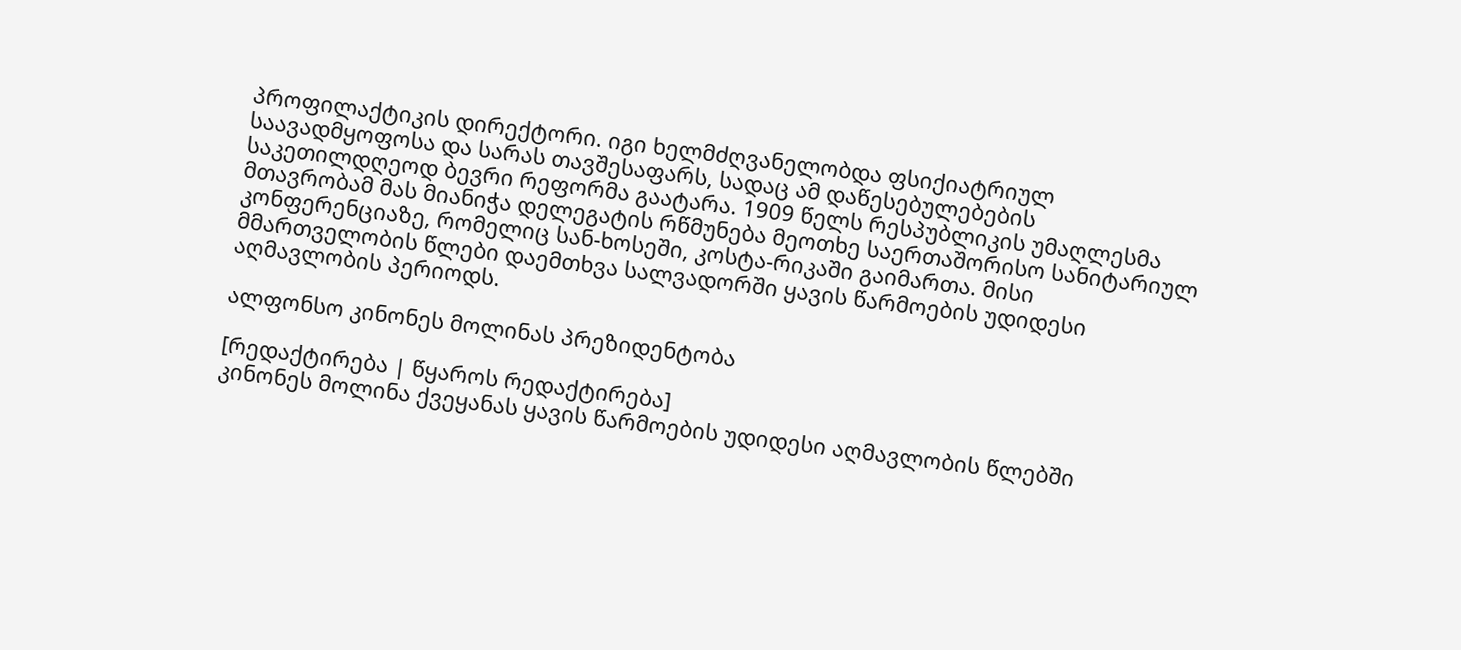პროფილაქტიკის დირექტორი. იგი ხელმძღვანელობდა ფსიქიატრიულ საავადმყოფოსა და სარას თავშესაფარს, სადაც ამ დაწესებულებების საკეთილდღეოდ ბევრი რეფორმა გაატარა. 1909 წელს რესპუბლიკის უმაღლესმა მთავრობამ მას მიანიჭა დელეგატის რწმუნება მეოთხე საერთაშორისო სანიტარიულ კონფერენციაზე, რომელიც სან-ხოსეში, კოსტა-რიკაში გაიმართა. მისი მმართველობის წლები დაემთხვა სალვადორში ყავის წარმოების უდიდესი აღმავლობის პერიოდს.

ალფონსო კინონეს მოლინას პრეზიდენტობა

[რედაქტირება | წყაროს რედაქტირება]
კინონეს მოლინა ქვეყანას ყავის წარმოების უდიდესი აღმავლობის წლებში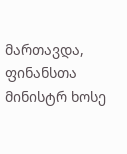მართავდა, ფინანსთა მინისტრ ხოსე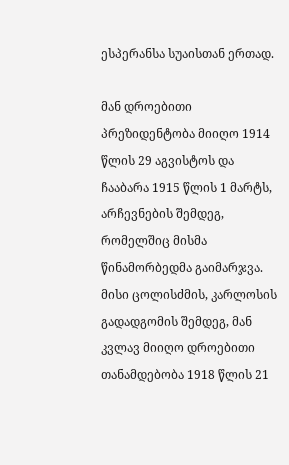ესპერანსა სუაისთან ერთად.

მან დროებითი პრეზიდენტობა მიიღო 1914 წლის 29 აგვისტოს და ჩააბარა 1915 წლის 1 მარტს, არჩევნების შემდეგ, რომელშიც მისმა წინამორბედმა გაიმარჯვა. მისი ცოლისძმის, კარლოსის გადადგომის შემდეგ, მან კვლავ მიიღო დროებითი თანამდებობა 1918 წლის 21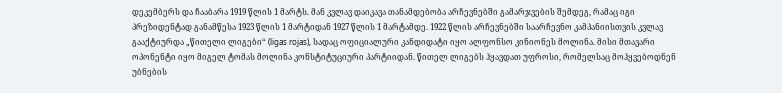დეკემბერს და ჩააბარა 1919 წლის 1 მარტს. მან კვლავ დაიკავა თანამდებობა არჩევნებში გამარჯვების შემდეგ, რამაც იგი პრეზიდენტად განამწესა 1923 წლის 1 მარტიდან 1927 წლის 1 მარტამდე. 1922 წლის არჩევნებში საარჩევნო კამპანიისთვის კვლავ გააქტიურდა „წითელი ლიგები“ (ligas rojas), სადაც ოფიციალური კანდიდატი იყო ალფონსო კინიონეს მოლინა. მისი მთავარი ოპონენტი იყო მიგელ ტომას მოლინა კონსტიტუციური პარტიიდან. წითელ ლიგებს ჰყავდათ უფროსი, რომელსაც მოჰყვებოდნენ უბნების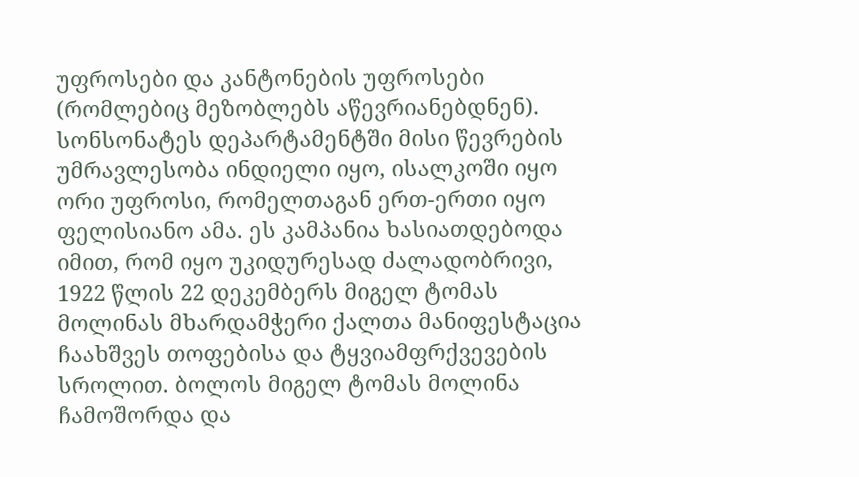უფროსები და კანტონების უფროსები (რომლებიც მეზობლებს აწევრიანებდნენ). სონსონატეს დეპარტამენტში მისი წევრების უმრავლესობა ინდიელი იყო, ისალკოში იყო ორი უფროსი, რომელთაგან ერთ-ერთი იყო ფელისიანო ამა. ეს კამპანია ხასიათდებოდა იმით, რომ იყო უკიდურესად ძალადობრივი, 1922 წლის 22 დეკემბერს მიგელ ტომას მოლინას მხარდამჭერი ქალთა მანიფესტაცია ჩაახშვეს თოფებისა და ტყვიამფრქვევების სროლით. ბოლოს მიგელ ტომას მოლინა ჩამოშორდა და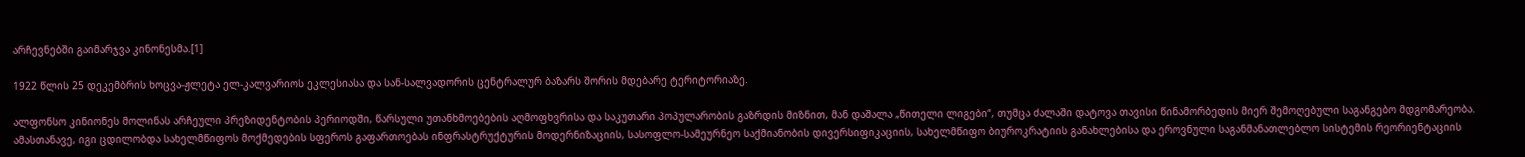არჩევნებში გაიმარჯვა კინონესმა.[1]

1922 წლის 25 დეკემბრის ხოცვა-ჟლეტა ელ-კალვარიოს ეკლესიასა და სან-სალვადორის ცენტრალურ ბაზარს შორის მდებარე ტერიტორიაზე.

ალფონსო კინიონეს მოლინას არჩეული პრეზიდენტობის პერიოდში, წარსული უთანხმოებების აღმოფხვრისა და საკუთარი პოპულარობის გაზრდის მიზნით, მან დაშალა „წითელი ლიგები“, თუმცა ძალაში დატოვა თავისი წინამორბედის მიერ შემოღებული საგანგებო მდგომარეობა. ამასთანავე, იგი ცდილობდა სახელმწიფოს მოქმედების სფეროს გაფართოებას ინფრასტრუქტურის მოდერნიზაციის, სასოფლო-სამეურნეო საქმიანობის დივერსიფიკაციის, სახელმწიფო ბიუროკრატიის განახლებისა და ეროვნული საგანმანათლებლო სისტემის რეორიენტაციის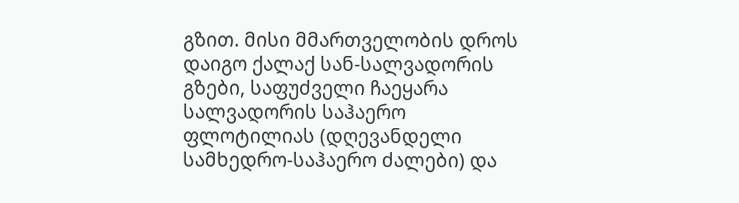გზით. მისი მმართველობის დროს დაიგო ქალაქ სან-სალვადორის გზები, საფუძველი ჩაეყარა სალვადორის საჰაერო ფლოტილიას (დღევანდელი სამხედრო-საჰაერო ძალები) და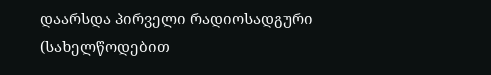დაარსდა პირველი რადიოსადგური (სახელწოდებით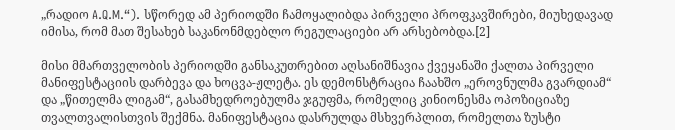„რადიო A.Q.M.“). სწორედ ამ პერიოდში ჩამოყალიბდა პირველი პროფკავშირები, მიუხედავად იმისა, რომ მათ შესახებ საკანონმდებლო რეგულაციები არ არსებობდა.[2]

მისი მმართველობის პერიოდში განსაკუთრებით აღსანიშნავია ქვეყანაში ქალთა პირველი მანიფესტაციის დარბევა და ხოცვა-ჟლეტა. ეს დემონსტრაცია ჩაახშო „ეროვნულმა გვარდიამ“ და „წითელმა ლიგამ“, გასამხედროებულმა ჯგუფმა, რომელიც კინიონესმა ოპოზიციაზე თვალთვალისთვის შექმნა. მანიფესტაცია დასრულდა მსხვერპლით, რომელთა ზუსტი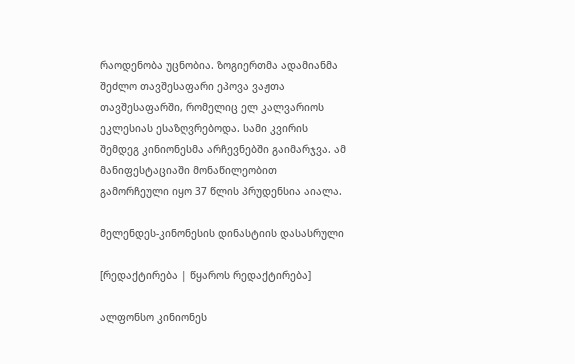რაოდენობა უცნობია. ზოგიერთმა ადამიანმა შეძლო თავშესაფარი ეპოვა ვაჟთა თავშესაფარში, რომელიც ელ კალვარიოს ეკლესიას ესაზღვრებოდა. სამი კვირის შემდეგ კინიონესმა არჩევნებში გაიმარჯვა. ამ მანიფესტაციაში მონაწილეობით გამორჩეული იყო 37 წლის პრუდენსია აიალა.

მელენდეს-კინონესის დინასტიის დასასრული

[რედაქტირება | წყაროს რედაქტირება]

ალფონსო კინიონეს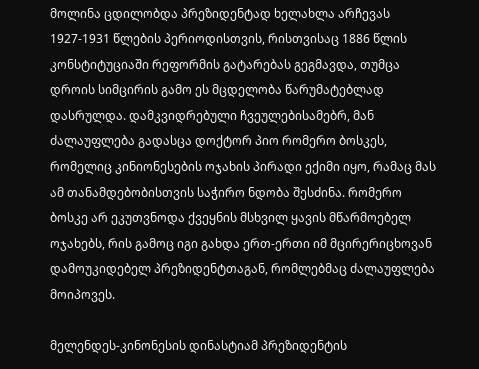მოლინა ცდილობდა პრეზიდენტად ხელახლა არჩევას 1927-1931 წლების პერიოდისთვის, რისთვისაც 1886 წლის კონსტიტუციაში რეფორმის გატარებას გეგმავდა, თუმცა დროის სიმცირის გამო ეს მცდელობა წარუმატებლად დასრულდა. დამკვიდრებული ჩვეულებისამებრ, მან ძალაუფლება გადასცა დოქტორ პიო რომერო ბოსკეს, რომელიც კინიონესების ოჯახის პირადი ექიმი იყო, რამაც მას ამ თანამდებობისთვის საჭირო ნდობა შესძინა. რომერო ბოსკე არ ეკუთვნოდა ქვეყნის მსხვილ ყავის მწარმოებელ ოჯახებს, რის გამოც იგი გახდა ერთ-ერთი იმ მცირერიცხოვან დამოუკიდებელ პრეზიდენტთაგან, რომლებმაც ძალაუფლება მოიპოვეს.

მელენდეს-კინონესის დინასტიამ პრეზიდენტის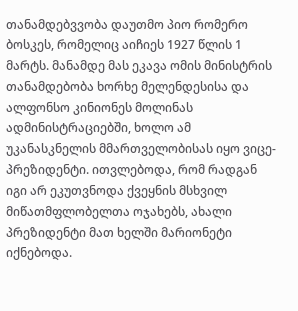თანამდებვვობა დაუთმო პიო რომერო ბოსკეს, რომელიც აიჩიეს 1927 წლის 1 მარტს. მანამდე მას ეკავა ომის მინისტრის თანამდებობა ხორხე მელენდესისა და ალფონსო კინიონეს მოლინას ადმინისტრაციებში, ხოლო ამ უკანასკნელის მმართველობისას იყო ვიცე-პრეზიდენტი. ითვლებოდა, რომ რადგან იგი არ ეკუთვნოდა ქვეყნის მსხვილ მიწათმფლობელთა ოჯახებს, ახალი პრეზიდენტი მათ ხელში მარიონეტი იქნებოდა.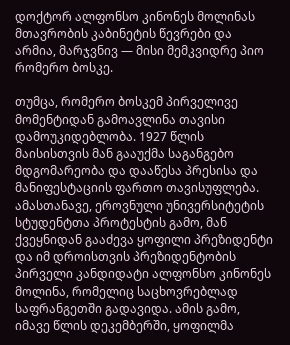დოქტორ ალფონსო კინონეს მოლინას მთავრობის კაბინეტის წევრები და არმია, მარჯვნივ — მისი მემკვიდრე პიო რომერო ბოსკე.

თუმცა, რომერო ბოსკემ პირველივე მომენტიდან გამოავლინა თავისი დამოუკიდებლობა. 1927 წლის მაისისთვის მან გააუქმა საგანგებო მდგომარეობა და დააწესა პრესისა და მანიფესტაციის ფართო თავისუფლება. ამასთანავე, ეროვნული უნივერსიტეტის სტუდენტთა პროტესტის გამო, მან ქვეყნიდან გააძევა ყოფილი პრეზიდენტი და იმ დროისთვის პრეზიდენტობის პირველი კანდიდატი ალფონსო კინონეს მოლინა, რომელიც საცხოვრებლად საფრანგეთში გადავიდა. ამის გამო, იმავე წლის დეკემბერში, ყოფილმა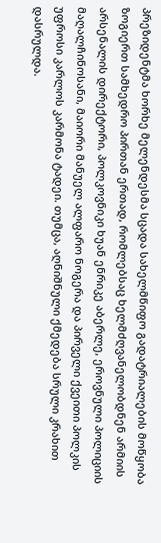პრეზიდენტმა ხორხე მელენდესმა სცადა სახელმწიფო გადატრიალების მოწყობა ზოგიერთ სამხედრო პირთან ერთად, რომლებსაც ხელმძღვანელობდნენ არმიის არსენალის დირექტორი, პოლკოვნიკი ხუან ენრიკე აბერლე, ეროვნული პოლიციის მაღალჩინოსანი, მაიორი მანუელ ალფარო ნოგერა და პირველი ქვეითი პოლკის უფროსი კარლოს კარმონა ტადეი. თუმცა, აღნიშნული ქმედება სრული კრახით დასრულდა.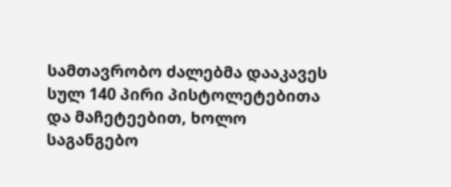სამთავრობო ძალებმა დააკავეს სულ 140 პირი პისტოლეტებითა და მაჩეტეებით, ხოლო საგანგებო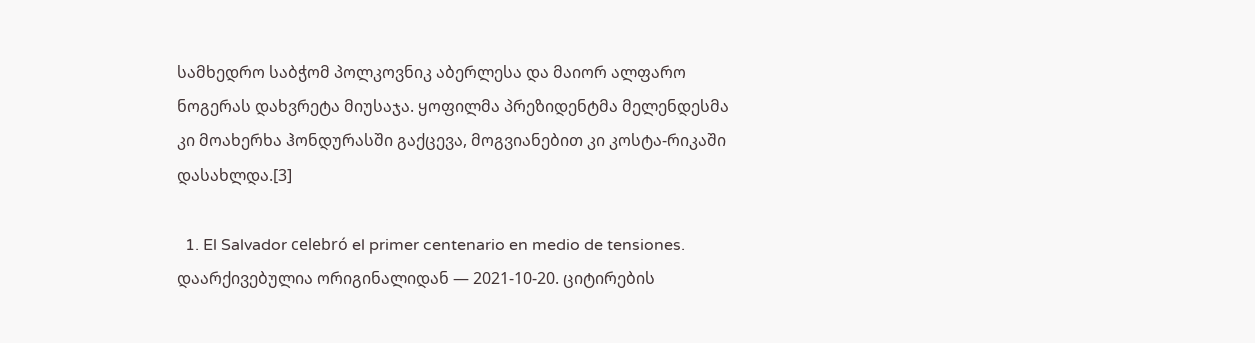სამხედრო საბჭომ პოლკოვნიკ აბერლესა და მაიორ ალფარო ნოგერას დახვრეტა მიუსაჯა. ყოფილმა პრეზიდენტმა მელენდესმა კი მოახერხა ჰონდურასში გაქცევა, მოგვიანებით კი კოსტა-რიკაში დასახლდა.[3]

  1. El Salvador celebró el primer centenario en medio de tensiones. დაარქივებულია ორიგინალიდან — 2021-10-20. ციტირების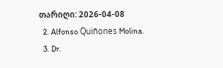თარიღი: 2026-04-08
  2. Alfonso Quiñones Molina.
  3. Dr.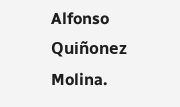Alfonso Quiñonez Molina.